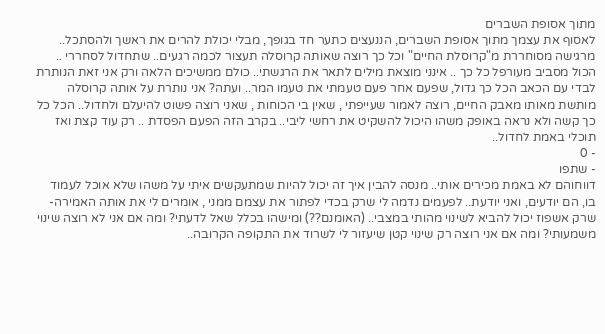מתוך אסופת השברים
לאסוף את עצמך מתוך אסופת השברים, הננעצים כתער חד בגופך, מבלי יכולת להרים את ראשך ולהסתכל.. מרגישה מסוחררת מ"קרוסלת החיים" וכל כך רוצה שאותה קרוסלה תעצור לכמה רגעים.. שתחדול לסחררי .. הכול מסביב מעורפל כל כך .. אינני מוצאת מילים לתאר את הרגשתי.. כולם ממשיכים הלאה ורק אני זאת הנותרת לבדי עם הכאב הכל כך גדול, שפעם אחר פעם טעמתי את טעמו המר.. ועתה? אני נותרת על אותה קרוסלה מותשת מאותו מאבק החיים, רוצה לאמור שעייפתי , שאין בי הכוחות , שאני רוצה פשוט להיעלם ולחדול.. הכל כל כך קשה ולא נראה באופק משהו היכול להשקיט את רחשי ליבי.. בקרב הזה הפעם הפסדת .. רק עוד קצת ואז תוכלי באמת לחדול..
- 0
- שתפו
דווחוהם לא באמת מכירים אותי.. מנסה להבין איך זה יכול להיות שמתעקשים איתי על משהו שלא אוכל לעמוד בו, הם יודעים, ואני יודעת.. לפעמים נדמה לי שרק בכדי לפתור את עצמם ממני , אומרים לי את אותה האמירה- שרק אשפוז יכול להביא לשינוי מהותי במצבי.. (האומנם??) ומישהו בכלל שאל לדעתי? ומה אם אני לא רוצה שינוי משמעותי? ומה אם אני רוצה רק שינוי קטן שיעזור לי לשרוד את התקופה הקרובה..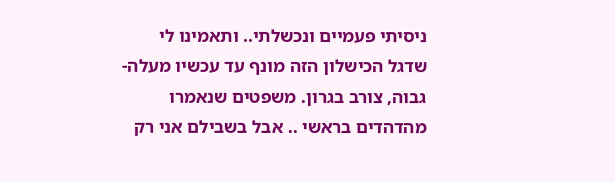ניסיתי פעמיים ונכשלתי.. ותאמינו לי שדגל הכישלון הזה מונף עד עכשיו מעלה- גבוה, צורב בגרון. משפטים שנאמרו מהדהדים בראשי .. אבל בשבילם אני רק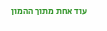עוד אחת מתוך ההמון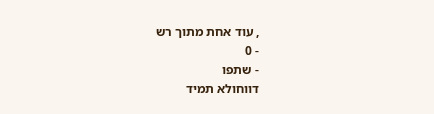, עוד אחת מתוך רש
- 0
- שתפו
דווחולא תמיד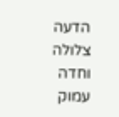הדעה צלולה וחדה עמוק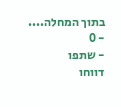בתוך המחלה....
- 0
- שתפו
דווחו